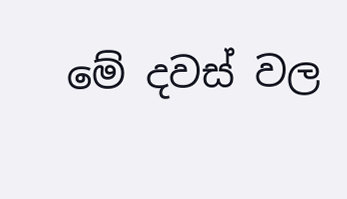මේ දවස් වල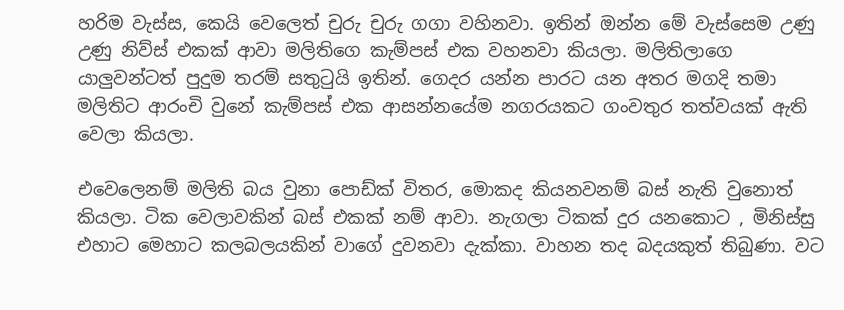හරිම වැස්ස, කෙයි වෙලෙත් චුරු චුරු ගගා වහිනවා. ඉතින් ඔන්න මේ වැස්සෙම උණු උණු නිව්ස් එකක් ආවා මලිතිගෙ කැම්පස් එක වහනවා කියලා. මලිතිලාගෙ යාලුවන්ටත් පුදුම තරම් සතුටුයි ඉතින්. ගෙදර යන්න පාරට යන අතර මගදි තමා මලිතිට ආරංචි වුනේ කැම්පස් එක ආසන්නයේම නගරයකට ගංවතුර තත්වයක් ඇති වෙලා කියලා.

එවෙලෙනම් මලිති බය වුනා පොඩ්ක් විතර, මොකද කියනවනම් බස් නැති වුනොත් කියලා. ටික වෙලාවකින් බස් එකක් නම් ආවා. නැගලා ටිකක් දුර යනකොට , මිනිස්සු එහාට මෙහාට කලබලයකින් වාගේ දුවනවා දැක්කා. වාහන තද බදයකුත් තිබුණා. වට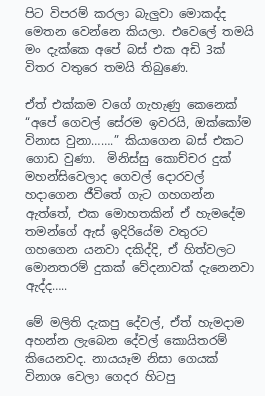පිට විපරම් කරලා බැලුවා මොකද්ද මෙතන වෙන්නෙ කියලා. එවෙලේ තමයි මං දැක්කෙ අපේ බස් එක අඩි 3ක් විතර වතුරෙ තමයි තිබුණෙ.

ඒත් එක්කම වගේ ගැහැණු කෙනෙක්  “අපේ ගෙවල් සේරම ඉවරයි, ඔක්කෝම විනාස වුනා…….” කියාගෙන බස් එකට ගොඩ වුණා.  මිනිස්සු කොච්චර දුක් මහන්සිවෙලාද ගෙවල් දොරවල් හදාගෙන ජීවිතේ ගැට ගහගන්න ඇත්තේ, එක මොහතකින් ඒ හැමදේම තමන්ගේ ඇස් ඉදිරියේම වතුරට ගහගෙන යනවා දකිද්දි, ඒ හිත්වලට මොනතරම් දුකක් වේදනාවක් දැනෙනවා ඇද්ද…..

මේ මලිති දැකපු දේවල්, ඒත් හැමදාම අහන්න ලැබෙන දේවල් කොයිතරම් කියෙනවද. නායයෑම නිසා ගෙයක් විනාශ වෙලා ගෙදර හිටපු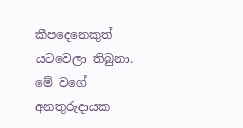කීපදෙනෙකුත් යටවෙලා තිබුනා. මේ වගේ අනතුරුදායක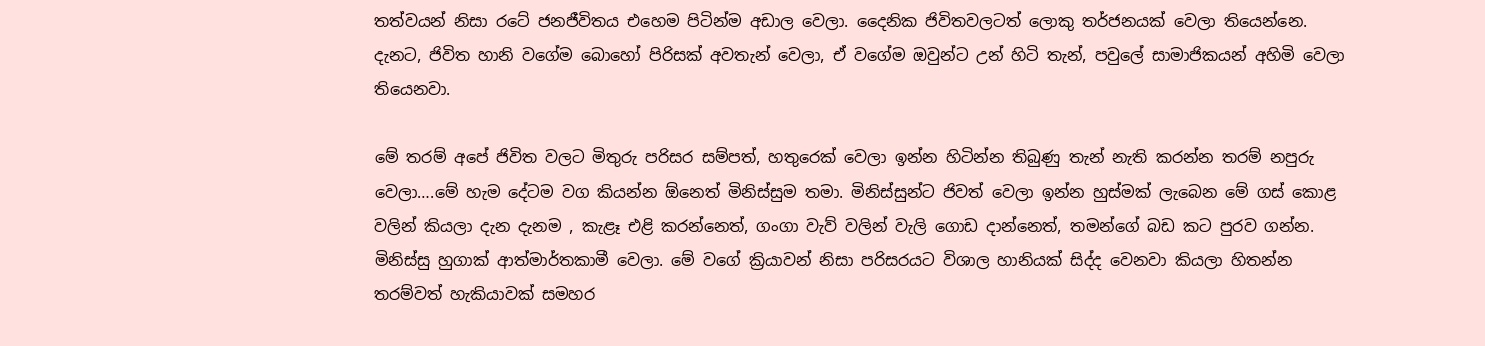තත්වයන් නිසා රටේ ජනජීවිතය එහෙම පිටින්ම අඩාල වෙලා. දෛනික ජිවිතවලටත් ලොකු තර්ජනයක් වෙලා තියෙන්නෙ. දැනට, ජිවිත හානි වගේම බොහෝ පිරිසක් අවතැන් වෙලා, ඒ වගේම ඔවුන්ට උන් හිටි තැන්, පවුලේ සාමාජිකයන් අහිමි වෙලා තියෙනවා.

මේ තරම් අපේ ජිවිත වලට මිතුරු පරිසර සම්පත්, හතුරෙක් වෙලා ඉන්න හිටින්න තිබුණු තැන් නැති කරන්න තරම් නපුරු වෙලා….මේ හැම දේටම වග කියන්න ඕනෙත් මිනිස්සුම තමා. මිනිස්සුන්ට ජිවත් වෙලා ඉන්න හුස්මක් ලැබෙන මේ ගස් කොළ වලින් කියලා දැන දැනම , කැළෑ එළි කරන්නෙත්, ගංගා වැව් වලින් වැලි ගොඩ දාන්නෙත්, තමන්ගේ බඩ කට පුරව ගන්න. මිනිස්සු හුගාක් ආත්මාර්තකාමී වෙලා. මේ වගේ ක්‍රියාවන් නිසා පරිසරයට විශාල හානියක් සිද්ද වෙනවා කියලා හිතන්න තරම්වත් හැකියාවක් සමහර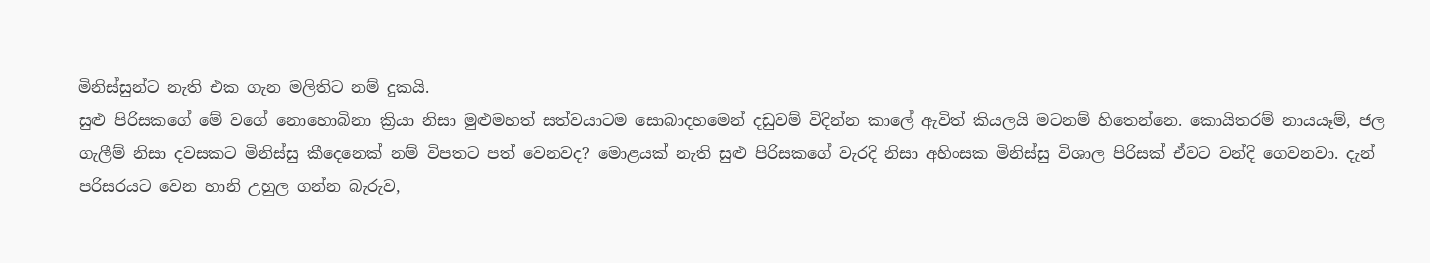මිනිස්සුන්ට නැති එක ගැන මලිතිට නම් දුකයි.
සුළු පිරිසකගේ මේ වගේ නොහොබිනා ක්‍රියා නිසා මුළුමහත් සත්වයාටම සොබාදහමෙන් දඩුවම් විදින්න කාලේ ඇවිත් කියලයි මටනම් හිතෙන්නෙ. කොයිතරම් නායයෑම්, ජල ගැලීම් නිසා දවසකට මිනිස්සු කීදෙනෙක් නම් විපතට පත් වෙනවද? මොළයක් නැති සුළු පිරිසකගේ වැරදි නිසා අහිංසක මිනිස්සු විශාල පිරිසක් ඒවට වන්දි ගෙවනවා. දැන් පරිසරයට වෙන හානි උහුල ගන්න බැරුව,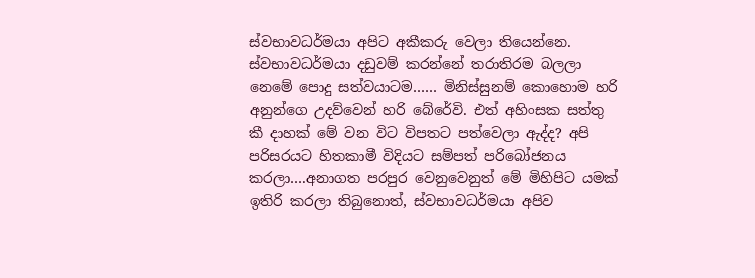ස්වභාවධර්මයා අපිට අකීකරු වෙලා තියෙන්නෙ. ස්වභාවධර්මයා දඩුවම් කරන්නේ තරාතිරම බලලා නෙමේ පොදු සත්වයාටම…… මිනිස්සුනම් කොහොම හරි අනුන්ගෙ උදව්වෙන් හරි බේරේවි. එත් අහිංසක සත්තු කී දාහක් මේ වන විට විපතට පත්වෙලා ඇද්ද? අපි පරිසරයට හිතකාමී විදියට සම්පත් පරිබෝජනය කරලා….අනාගත පරපුර වෙනුවෙනුත් මේ මිහිපිට යමක් ඉතිරි කරලා තිබුනොත්, ස්වභාවධර්මයා අපිව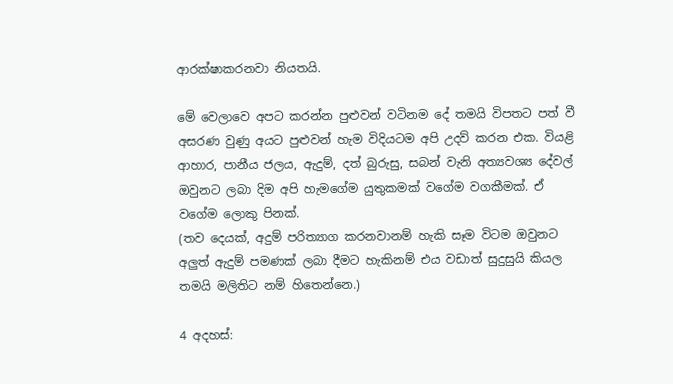ආරක්ෂාකරනවා නියතයි.

මේ වෙලාවෙ අපට කරන්න පුළුවන් වටිනම දේ තමයි විපතට පත් වී අසරණ වුණු අයට පුළුවන් හැම විදියටම අපි උදව් කරන එක. වියළි ආහාර, පානීය ජලය, ඇදුම්, දත් බුරුසු, සබන් වැනි අත්‍යවශ්‍ය දේවල් ඔවුනට ලබා දිම අපි හැමගේම යුතුකමක් වගේම වගකීමක්. ඒ වගේම ලොකු පිනක්.
(තව දෙයක්, අදුම් පරිත්‍යාග කරනවානම් හැකි සෑම විටම ඔවුනට අලුත් ඇදුම් පමණක් ලබා දීමට හැකිනම් එය වඩාත් සුදුසුයි කියල තමයි මලිතිට නම් හිතෙන්නෙ.)

4 අදහස්: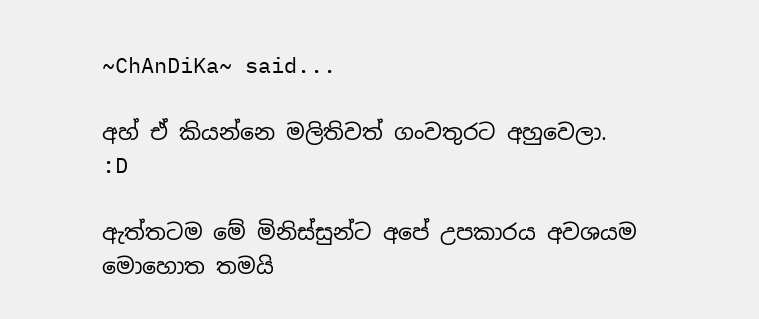~ChAnDiKa~ said...

අහ් ඒ කියන්නෙ මලිතිවත් ගංවතුරට අහුවෙලා.
:D

ඇත්තටම මේ මිනිස්සුන්ට අපේ උපකාරය අවශයම මොහොත තමයි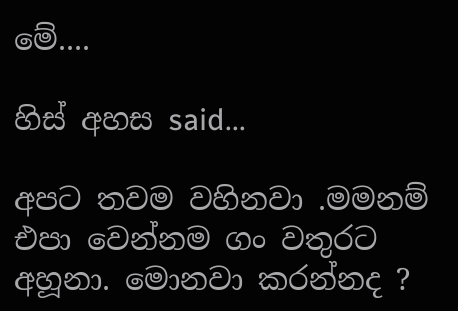මේ....

හිස් අහස said...

අපට තවම වහිනවා .මමනම් එපා වෙන්නම ගං වතුරට අහූනා. මොනවා කරන්නද ?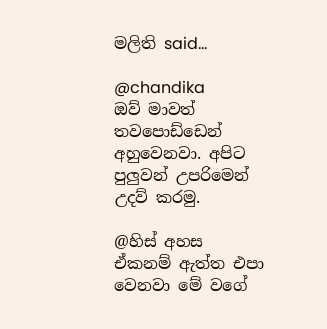මලිති said...

@chandika
ඔව් මාවත් තවපොඩ්ඩෙන් අහුවෙනවා. අපිට පුලුවන් උපරිමෙන් උදව් කරමු.

@හිස් අහස
ඒකනම් ඇත්ත එපා වෙනවා මේ වගේ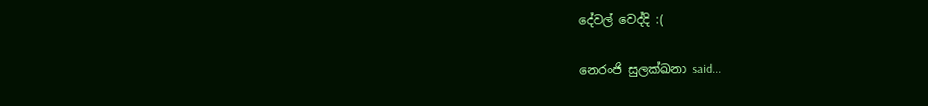දේවල් වෙද්දි :(

නෙරංජි සුලක්ඛනා said...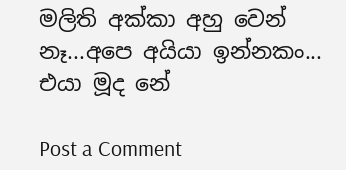මලිති අක්කා අහු වෙන් නෑ...අපෙ අයියා ඉන්නකං... එයා මූද නේ

Post a Comment